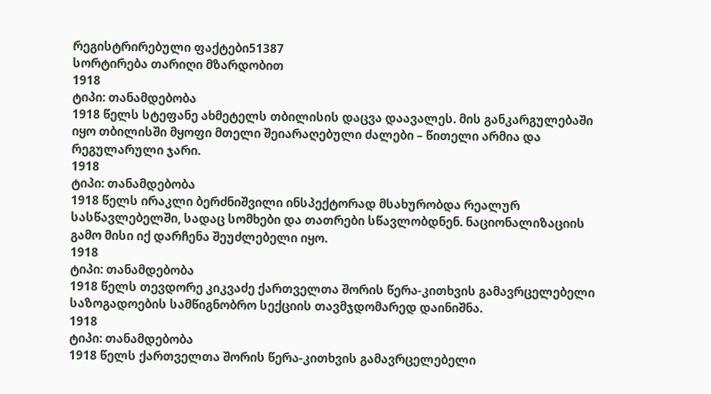რეგისტრირებული ფაქტები51387
სორტირება თარიღი მზარდობით
1918
ტიპი: თანამდებობა
1918 წელს სტეფანე ახმეტელს თბილისის დაცვა დაავალეს. მის განკარგულებაში იყო თბილისში მყოფი მთელი შეიარაღებული ძალები – წითელი არმია და რეგულარული ჯარი.
1918
ტიპი: თანამდებობა
1918 წელს ირაკლი ბერძნიშვილი ინსპექტორად მსახურობდა რეალურ სასწავლებელში, სადაც სომხები და თათრები სწავლობდნენ. ნაციონალიზაციის გამო მისი იქ დარჩენა შეუძლებელი იყო.
1918
ტიპი: თანამდებობა
1918 წელს თევდორე კიკვაძე ქართველთა შორის წერა-კითხვის გამავრცელებელი საზოგადოების სამწიგნობრო სექციის თავმჯდომარედ დაინიშნა.
1918
ტიპი: თანამდებობა
1918 წელს ქართველთა შორის წერა-კითხვის გამავრცელებელი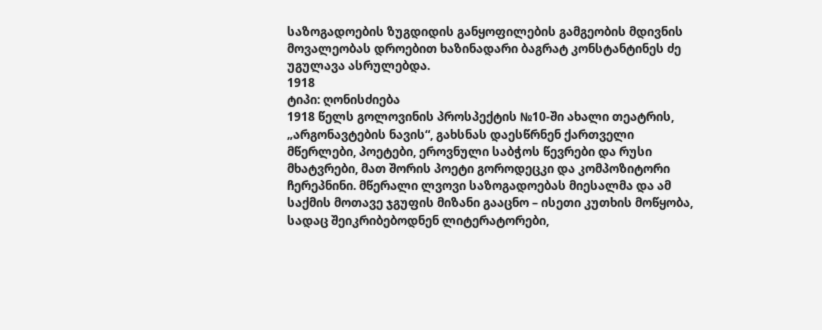საზოგადოების ზუგდიდის განყოფილების გამგეობის მდივნის მოვალეობას დროებით ხაზინადარი ბაგრატ კონსტანტინეს ძე უგულავა ასრულებდა.
1918
ტიპი: ღონისძიება
1918 წელს გოლოვინის პროსპექტის №10-ში ახალი თეატრის, „არგონავტების ნავის“, გახსნას დაესწრნენ ქართველი მწერლები, პოეტები, ეროვნული საბჭოს წევრები და რუსი მხატვრები, მათ შორის პოეტი გოროდეცკი და კომპოზიტორი ჩერეპნინი. მწერალი ლვოვი საზოგადოებას მიესალმა და ამ საქმის მოთავე ჯგუფის მიზანი გააცნო – ისეთი კუთხის მოწყობა, სადაც შეიკრიბებოდნენ ლიტერატორები,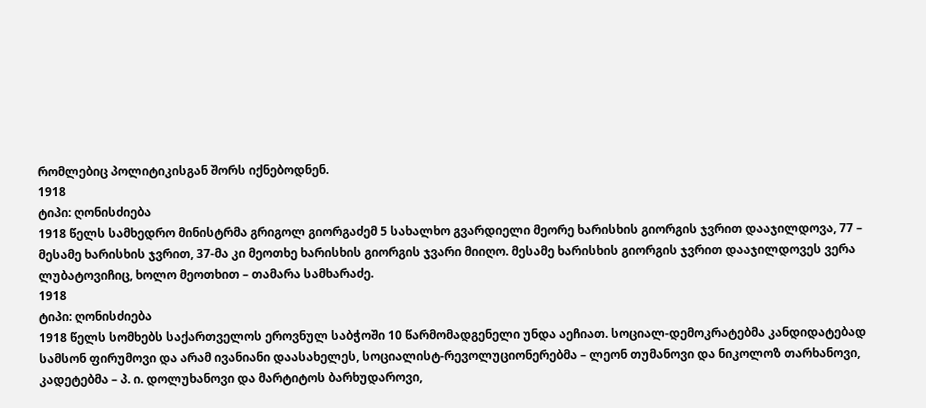რომლებიც პოლიტიკისგან შორს იქნებოდნენ.
1918
ტიპი: ღონისძიება
1918 წელს სამხედრო მინისტრმა გრიგოლ გიორგაძემ 5 სახალხო გვარდიელი მეორე ხარისხის გიორგის ჯვრით დააჯილდოვა, 77 – მესამე ხარისხის ჯვრით, 37-მა კი მეოთხე ხარისხის გიორგის ჯვარი მიიღო. მესამე ხარისხის გიორგის ჯვრით დააჯილდოვეს ვერა ლუბატოვიჩიც, ხოლო მეოთხით – თამარა სამხარაძე.
1918
ტიპი: ღონისძიება
1918 წელს სომხებს საქართველოს ეროვნულ საბჭოში 10 წარმომადგენელი უნდა აეჩიათ. სოციალ-დემოკრატებმა კანდიდატებად სამსონ ფირუმოვი და არამ ივანიანი დაასახელეს, სოციალისტ-რევოლუციონერებმა – ლეონ თუმანოვი და ნიკოლოზ თარხანოვი, კადეტებმა – პ. ი. დოლუხანოვი და მარტიტოს ბარხუდაროვი,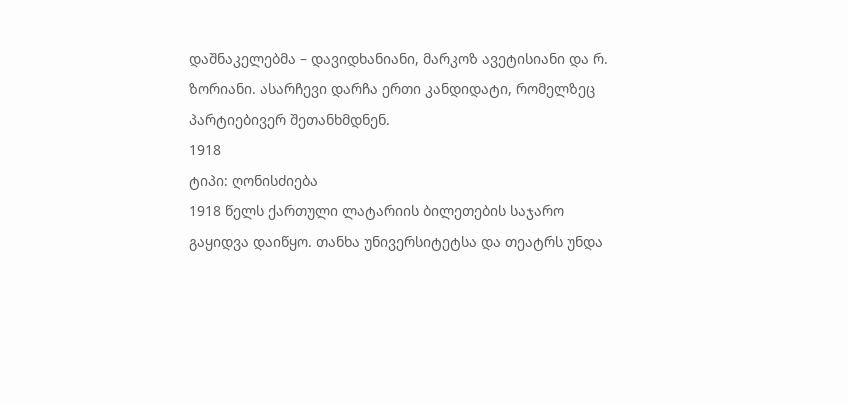დაშნაკელებმა – დავიდხანიანი, მარკოზ ავეტისიანი და რ. ზორიანი. ასარჩევი დარჩა ერთი კანდიდატი, რომელზეც პარტიებივერ შეთანხმდნენ.
1918
ტიპი: ღონისძიება
1918 წელს ქართული ლატარიის ბილეთების საჯარო გაყიდვა დაიწყო. თანხა უნივერსიტეტსა და თეატრს უნდა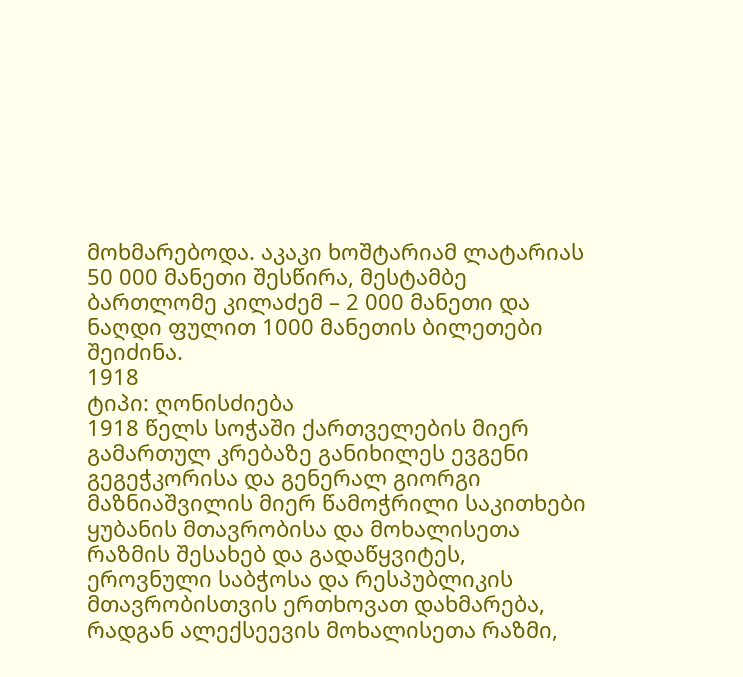მოხმარებოდა. აკაკი ხოშტარიამ ლატარიას 50 000 მანეთი შესწირა, მესტამბე ბართლომე კილაძემ – 2 000 მანეთი და ნაღდი ფულით 1000 მანეთის ბილეთები შეიძინა.
1918
ტიპი: ღონისძიება
1918 წელს სოჭაში ქართველების მიერ გამართულ კრებაზე განიხილეს ევგენი გეგეჭკორისა და გენერალ გიორგი მაზნიაშვილის მიერ წამოჭრილი საკითხები ყუბანის მთავრობისა და მოხალისეთა რაზმის შესახებ და გადაწყვიტეს, ეროვნული საბჭოსა და რესპუბლიკის მთავრობისთვის ერთხოვათ დახმარება, რადგან ალექსეევის მოხალისეთა რაზმი,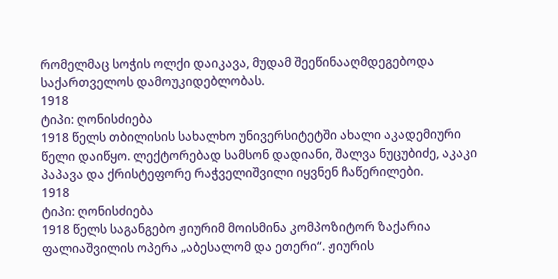რომელმაც სოჭის ოლქი დაიკავა, მუდამ შეეწინააღმდეგებოდა საქართველოს დამოუკიდებლობას.
1918
ტიპი: ღონისძიება
1918 წელს თბილისის სახალხო უნივერსიტეტში ახალი აკადემიური წელი დაიწყო. ლექტორებად სამსონ დადიანი, შალვა ნუცუბიძე, აკაკი პაპავა და ქრისტეფორე რაჭველიშვილი იყვნენ ჩაწერილები.
1918
ტიპი: ღონისძიება
1918 წელს საგანგებო ჟიურიმ მოისმინა კომპოზიტორ ზაქარია ფალიაშვილის ოპერა „აბესალომ და ეთერი“. ჟიურის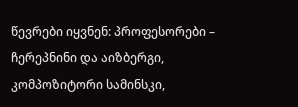წევრები იყვნენ: პროფესორები – ჩერეპნინი და აიზბერგი, კომპოზიტორი სამინსკი,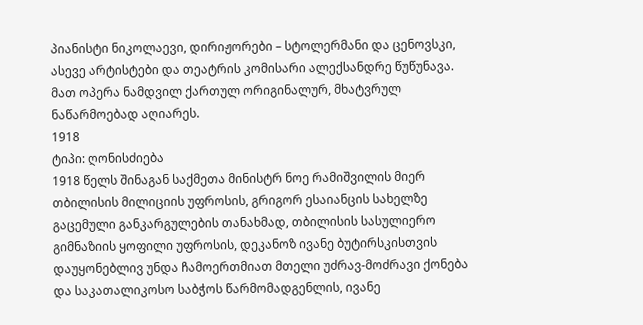პიანისტი ნიკოლაევი, დირიჟორები – სტოლერმანი და ცენოვსკი, ასევე არტისტები და თეატრის კომისარი ალექსანდრე წუწუნავა. მათ ოპერა ნამდვილ ქართულ ორიგინალურ, მხატვრულ ნაწარმოებად აღიარეს.
1918
ტიპი: ღონისძიება
1918 წელს შინაგან საქმეთა მინისტრ ნოე რამიშვილის მიერ თბილისის მილიციის უფროსის, გრიგორ ესაიანცის სახელზე გაცემული განკარგულების თანახმად, თბილისის სასულიერო გიმნაზიის ყოფილი უფროსის, დეკანოზ ივანე ბუტირსკისთვის დაუყონებლივ უნდა ჩამოერთმიათ მთელი უძრავ-მოძრავი ქონება და საკათალიკოსო საბჭოს წარმომადგენლის, ივანე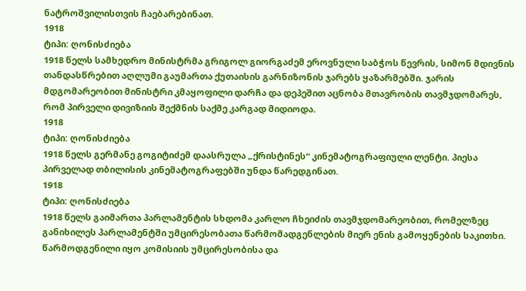ნატროშვილისთვის ჩაებარებინათ.
1918
ტიპი: ღონისძიება
1918 წელს სამხედრო მინისტრმა გრიგოლ გიორგაძემ ეროვნული საბჭოს წევრის, სიმონ მდივნის თანდასწრებით აღლუმი გაუმართა ქუთაისის გარნიზონის ჯარებს ყაზარმებში. ჯარის მდგომარეობით მინისტრი კმაყოფილი დარჩა და დეპეშით აცნობა მთავრობის თავმჯდომარეს, რომ პირველი დივიზიის შექმნის საქმე კარგად მიდიოდა.
1918
ტიპი: ღონისძიება
1918 წელს გერმანე გოგიტიძემ დაასრულა „ქრისტინეს“ კინემატოგრაფიული ლენტი. პიესა პირველად თბილისის კინემატოგრაფებში უნდა წარედგინათ.
1918
ტიპი: ღონისძიება
1918 წელს გაიმართა პარლამენტის სხდომა კარლო ჩხეიძის თავმჯდომარეობით, რომელზეც განიხილეს პარლამენტში უმცირესობათა წარმომადგენლების მიერ ენის გამოყენების საკითხი. წარმოდგენილი იყო კომისიის უმცირესობისა და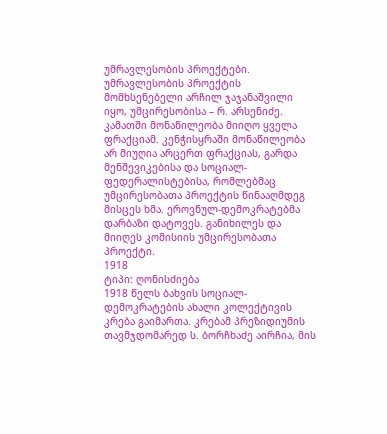უმრავლესობის პროექტები. უმრავლესობის პროექტის მომხსენებელი არჩილ ჯაჯანაშვილი იყო, უმცირესობისა – რ. არსენიძე. კამათში მონაწილეობა მიიღო ყველა ფრაქციამ. კენჭისყრაში მონაწილეობა არ მიუღია არცერთ ფრაქციას, გარდა მენშევიკებისა და სოციალ-ფედერალისტებისა, რომლებმაც უმცირესობათა პროექტის წინააღმდეგ მისცეს ხმა. ეროვნულ-დემოკრატებმა დარბაზი დატოვეს. განიხილეს და მიიღეს კომისიის უმცირესობათა პროექტი.
1918
ტიპი: ღონისძიება
1918 წელს ბახვის სოციალ-დემოკრატების ახალი კოლექტივის კრება გაიმართა. კრებამ პრეზიდიუმის თავმჯდომარედ ს. ბორჩხაძე აირჩია, მის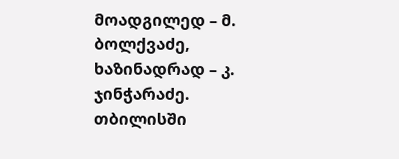მოადგილედ – მ. ბოლქვაძე, ხაზინადრად – კ. ჯინჭარაძე. თბილისში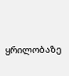ყრილობაზე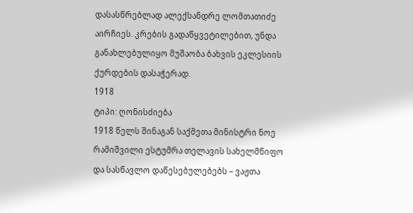დასასწრებლად ალექსანდრე ლომთათიძე აირჩიეს. კრების გადაწყვეტილებით, უნდა განახლებულიყო მუშაობა ბახვის ეკლესიის ქურდების დასაჭერად.
1918
ტიპი: ღონისძიება
1918 წელს შინაგან საქმეთა მინისტრი ნოე რამიშვილი ესტუმრა თელავის სახელმწიფო და სასწავლო დაწესებულებებს – ვაჟთა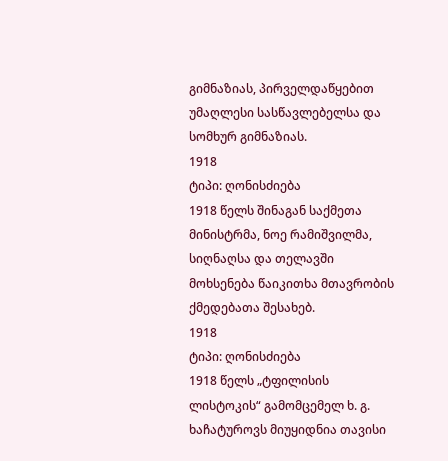გიმნაზიას, პირველდაწყებით უმაღლესი სასწავლებელსა და სომხურ გიმნაზიას.
1918
ტიპი: ღონისძიება
1918 წელს შინაგან საქმეთა მინისტრმა, ნოე რამიშვილმა, სიღნაღსა და თელავში მოხსენება წაიკითხა მთავრობის ქმედებათა შესახებ.
1918
ტიპი: ღონისძიება
1918 წელს „ტფილისის ლისტოკის“ გამომცემელ ხ. გ. ხაჩატუროვს მიუყიდნია თავისი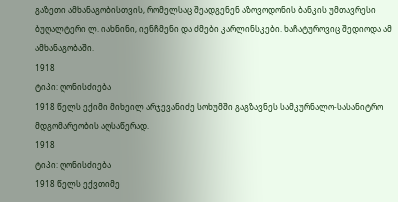გაზეთი ამხანაგობისთვის, რომელსაც შეადგენენ აზოვოდონის ბანკის უმთავრესი ბუღალტერი ლ. იახნინი, იენჩმენი და ძმები კარლინსკები. ხაჩატუროვიც შედიოდა ამ ამხანაგობაში.
1918
ტიპი: ღონისძიება
1918 წელს ექიმი მიხეილ არჯევანიძე სოხუმში გაგზავნეს სამკურნალო-სასანიტრო მდგომარეობის აღსაწერად.
1918
ტიპი: ღონისძიება
1918 წელს ექვთიმე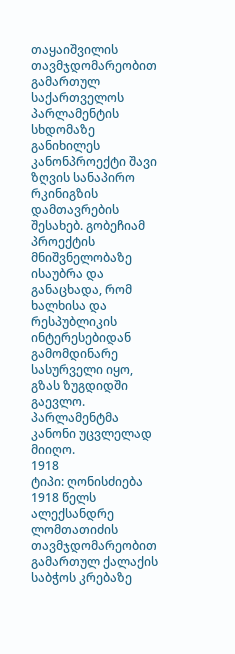თაყაიშვილის თავმჯდომარეობით გამართულ საქართველოს პარლამენტის სხდომაზე განიხილეს კანონპროექტი შავი ზღვის სანაპირო რკინიგზის დამთავრების შესახებ. გობეჩიამ პროექტის მნიშვნელობაზე ისაუბრა და განაცხადა, რომ ხალხისა და რესპუბლიკის ინტერესებიდან გამომდინარე სასურველი იყო, გზას ზუგდიდში გაევლო. პარლამენტმა კანონი უცვლელად მიიღო.
1918
ტიპი: ღონისძიება
1918 წელს ალექსანდრე ლომთათიძის თავმჯდომარეობით გამართულ ქალაქის საბჭოს კრებაზე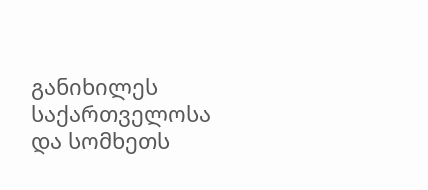განიხილეს საქართველოსა და სომხეთს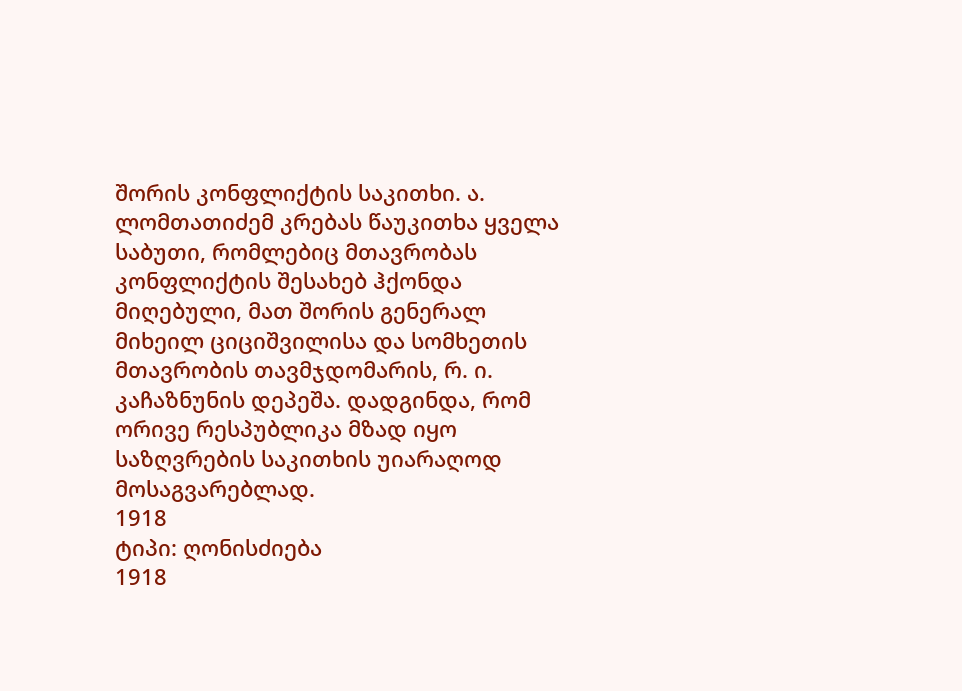შორის კონფლიქტის საკითხი. ა. ლომთათიძემ კრებას წაუკითხა ყველა საბუთი, რომლებიც მთავრობას კონფლიქტის შესახებ ჰქონდა მიღებული, მათ შორის გენერალ მიხეილ ციციშვილისა და სომხეთის მთავრობის თავმჯდომარის, რ. ი. კაჩაზნუნის დეპეშა. დადგინდა, რომ ორივე რესპუბლიკა მზად იყო საზღვრების საკითხის უიარაღოდ მოსაგვარებლად.
1918
ტიპი: ღონისძიება
1918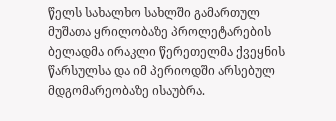წელს სახალხო სახლში გამართულ მუშათა ყრილობაზე პროლეტარების ბელადმა ირაკლი წერეთელმა ქვეყნის წარსულსა და იმ პერიოდში არსებულ მდგომარეობაზე ისაუბრა.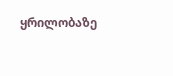ყრილობაზე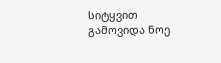სიტყვით გამოვიდა ნოე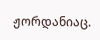ჟორდანიაც.